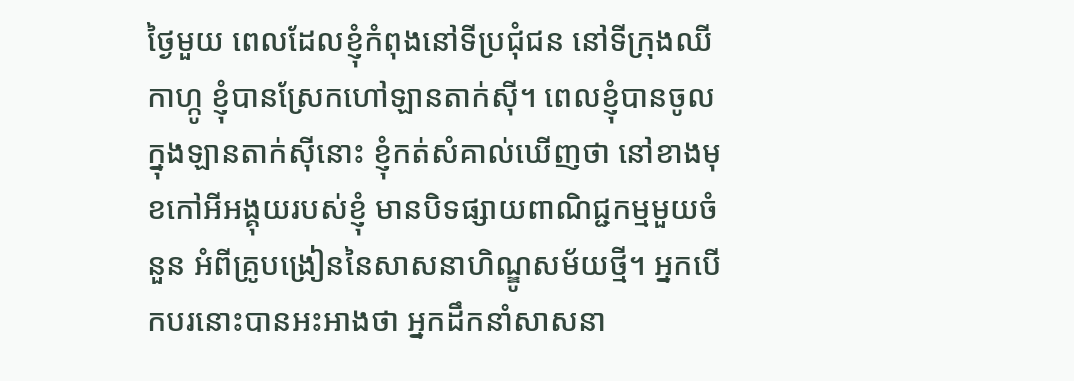ថ្ងៃមួយ ពេលដែលខ្ញុំកំពុងនៅទីប្រជុំជន នៅទីក្រុងឈីកាហ្កូ ខ្ញុំបានស្រែកហៅឡានតាក់ស៊ី។ ពេលខ្ញុំបានចូលក្នុងឡានតាក់ស៊ីនោះ ខ្ញុំកត់សំគាល់ឃើញថា នៅខាងមុខកៅអីអង្គុយរបស់ខ្ញុំ មានបិទផ្សាយពាណិជ្ជកម្មមួយចំនួន អំពីគ្រូបង្រៀននៃសាសនាហិណ្ឌូសម័យថ្មី។ អ្នកបើកបរនោះបានអះអាងថា អ្នកដឹកនាំសាសនា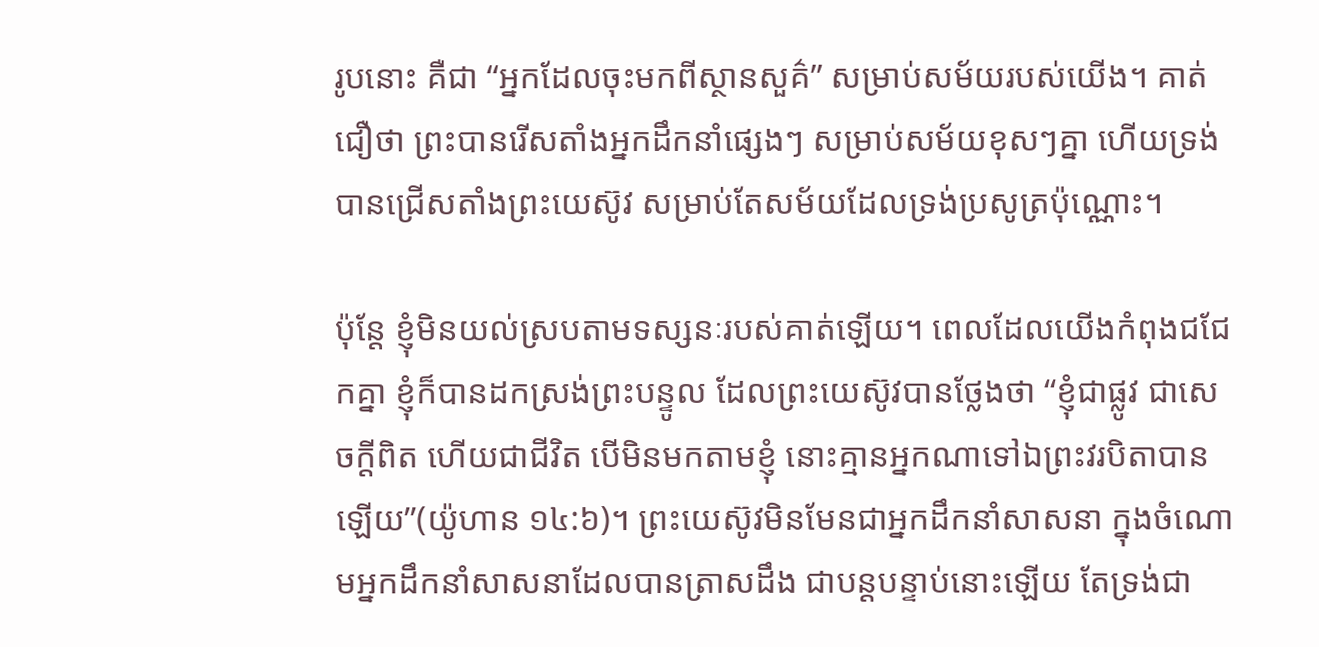រូបនោះ គឺជា “អ្នកដែលចុះមកពីស្ថានសួគ៌” សម្រាប់សម័យរបស់យើង។ គាត់ជឿថា ព្រះបានរើសតាំងអ្នកដឹកនាំផ្សេងៗ សម្រាប់សម័យខុសៗគ្នា ហើយទ្រង់បានជ្រើសតាំងព្រះយេស៊ូវ សម្រាប់តែសម័យដែលទ្រង់ប្រសូត្រប៉ុណ្ណោះ។

ប៉ុន្តែ ខ្ញុំមិនយល់ស្របតាមទស្សនៈរបស់គាត់ឡើយ។ ពេលដែលយើងកំពុងជជែកគ្នា ខ្ញុំក៏បានដកស្រង់ព្រះបន្ទូល ដែលព្រះយេស៊ូវបានថ្លែងថា “ខ្ញុំជាផ្លូវ ជាសេចក្តីពិត ហើយជាជីវិត បើមិនមកតាមខ្ញុំ នោះគ្មានអ្នកណាទៅឯព្រះវរបិតាបានឡើយ”(យ៉ូហាន ១៤:៦)។ ព្រះយេស៊ូវមិនមែនជាអ្នកដឹកនាំសាសនា ក្នុងចំណោមអ្នកដឹកនាំសាសនាដែលបានត្រាសដឹង ជាបន្តបន្ទាប់នោះឡើយ តែទ្រង់ជា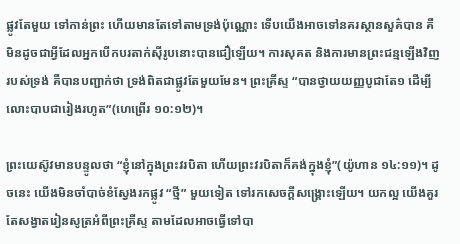ផ្លូវតែមួយ ទៅកាន់ព្រះ ហើយមានតែទៅតាមទ្រង់ប៉ុណ្ណោះ ទើបយើងអាចទៅនគរស្ថានសួគ៌បាន គឺមិនដូចជាអ្វីដែលអ្នកបើកបរតាក់ស៊ីរូបនោះបានជឿឡើយ។ ការសុគត និងការមានព្រះជន្មឡើងវិញរបស់ទ្រង់ គឺបានបញ្ជាក់ថា ទ្រង់ពិតជាផ្លូវតែមួយមែន។ ព្រះគ្រីស្ទ “បានថ្វាយយញ្ញបូជាតែ១ ដើម្បីលោះបាបជារៀងរហូត”(ហេព្រើរ ១០:១២)។

ព្រះយេស៊ូវមានបន្ទូលថា “ខ្ញុំនៅក្នុងព្រះវរបិតា ហើយព្រះវរបិតាក៏គង់ក្នុងខ្ញុំ”(យ៉ូហាន ១៤:១១)។ ដូចនេះ យើងមិនចាំបាច់ខំស្វែងរកផ្លូវ “ថ្មី” មួយទៀត ទៅរកសេចក្តីសង្រ្គោះឡើយ។ យកល្អ យើងគួរតែសង្វាតរៀនសូត្រអំពីព្រះគ្រីស្ទ តាមដែលអាចធ្វើទៅបា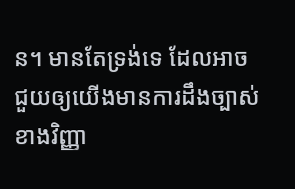ន។ មានតែទ្រង់ទេ ដែលអាចជួយឲ្យយើងមានការដឹងច្បាស់ ខាងវិញ្ញា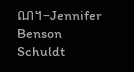ណ។–Jennifer Benson Schuldt